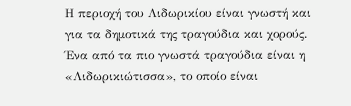Η περιοχή του Λιδωρικίου είναι γνωστή και για τα δημοτικά της τραγούδια και χορούς. Ένα από τα πιο γνωστά τραγούδια είναι η «Λιδωρικιώτισσα», το οποίο είναι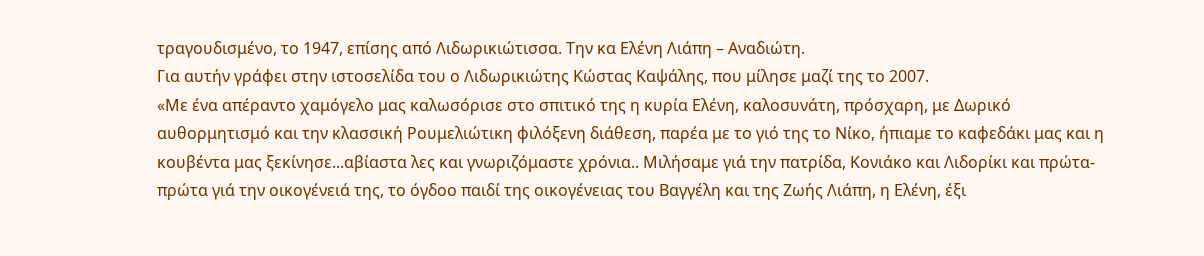τραγουδισμένο, το 1947, επίσης από Λιδωρικιώτισσα. Την κα Ελένη Λιάπη – Αναδιώτη.
Για αυτήν γράφει στην ιστοσελίδα του ο Λιδωρικιώτης Κώστας Καψάλης, που μίλησε μαζί της το 2007.
«Με ένα απέραντο χαμόγελο μας καλωσόρισε στο σπιτικό της η κυρία Ελένη, καλοσυνάτη, πρόσχαρη, με Δωρικό αυθορμητισμό και την κλασσική Ρουμελιώτικη φιλόξενη διάθεση, παρέα με το γιό της το Νίκο, ήπιαμε το καφεδάκι μας και η κουβέντα μας ξεκίνησε...αβίαστα λες και γνωριζόμαστε χρόνια.. Μιλήσαμε γιά την πατρίδα, Κονιάκο και Λιδορίκι και πρώτα-πρώτα γιά την οικογένειά της, το όγδοο παιδί της οικογένειας του Βαγγέλη και της Ζωής Λιάπη, η Ελένη, έξι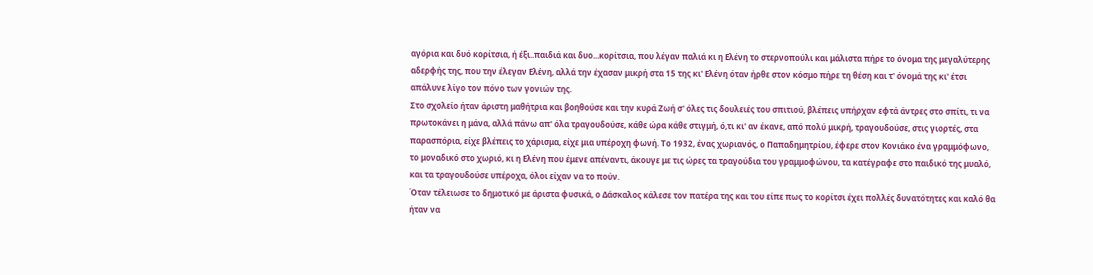αγόρια και δυό κορίτσια, ή έξι..παιδιά και δυο...κορίτσια, που λέγαν παλιά κι η Ελένη το στερνοπούλι και μάλιστα πήρε το όνομα της μεγαλύτερης αδερφής της, που την έλεγαν Ελένη, αλλά την έχασαν μικρή στα 15 της κι' Ελένη όταν ήρθε στον κόσμο πήρε τη θέση και τ' όνομά της κι' έτσι απάλυνε λίγο τον πόνο των γονιών της.
Στο σχολείο ήταν άριστη μαθήτρια και βοηθούσε και την κυρά Ζωή σ' όλες τις δουλειές του σπιτιού, βλέπεις υπήρχαν εφτά άντρες στο σπίτι, τι να πρωτοκάνει η μάνα, αλλά πάνω απ' όλα τραγουδούσε, κάθε ώρα κάθε στιγμή, ό,τι κι' αν έκανε, από πολύ μικρή, τραγουδούσε, στις γιορτές, στα παρασπόρια, είχε βλέπεις το χάρισμα, είχε μια υπέροχη φωνή. Το 1932, ένας χωριανός, ο Παπαδημητρίου, έφερε στον Κονιάκο ένα γραμμόφωνο, το μοναδικό στο χωριό, κι η Ελένη που έμενε απέναντι, άκουγε με τις ώρες τα τραγούδια του γραμμοφώνου, τα κατέγραφε στο παιδικό της μυαλό, και τα τραγουδούσε υπέροχα, όλοι είχαν να το πούν.
Όταν τέλειωσε το δημοτικό με άριστα φυσικά, ο Δάσκαλος κάλεσε τον πατέρα της και του είπε πως το κορίτσι έχει πολλές δυνατότητες και καλό θα ήταν να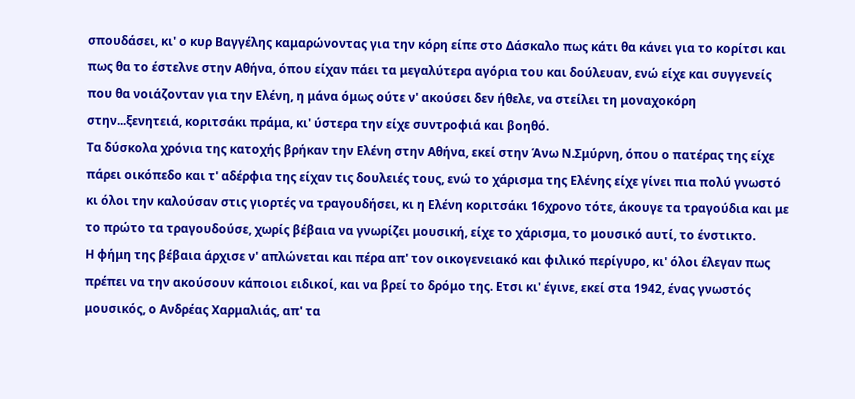σπουδάσει, κι' ο κυρ Βαγγέλης καμαρώνοντας για την κόρη είπε στο Δάσκαλο πως κάτι θα κάνει για το κορίτσι και πως θα το έστελνε στην Αθήνα, όπου είχαν πάει τα μεγαλύτερα αγόρια του και δούλευαν, ενώ είχε και συγγενείς που θα νοιάζονταν για την Ελένη, η μάνα όμως ούτε ν' ακούσει δεν ήθελε, να στείλει τη μοναχοκόρη στην...ξενητειά, κοριτσάκι πράμα, κι' ύστερα την είχε συντροφιά και βοηθό.
Τα δύσκολα χρόνια της κατοχής βρήκαν την Ελένη στην Αθήνα, εκεί στην Άνω Ν.Σμύρνη, όπου ο πατέρας της είχε πάρει οικόπεδο και τ' αδέρφια της είχαν τις δουλειές τους, ενώ το χάρισμα της Ελένης είχε γίνει πια πολύ γνωστό κι όλοι την καλούσαν στις γιορτές να τραγουδήσει, κι η Ελένη κοριτσάκι 16χρονο τότε, άκουγε τα τραγούδια και με το πρώτο τα τραγουδούσε, χωρίς βέβαια να γνωρίζει μουσική, είχε το χάρισμα, το μουσικό αυτί, το ένστικτο.
Η φήμη της βέβαια άρχισε ν' απλώνεται και πέρα απ' τον οικογενειακό και φιλικό περίγυρο, κι' όλοι έλεγαν πως πρέπει να την ακούσουν κάποιοι ειδικοί, και να βρεί το δρόμο της. Ετσι κι' έγινε, εκεί στα 1942, ένας γνωστός μουσικός, ο Ανδρέας Χαρμαλιάς, απ' τα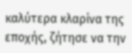καλύτερα κλαρίνα της εποχής, ζήτησε να την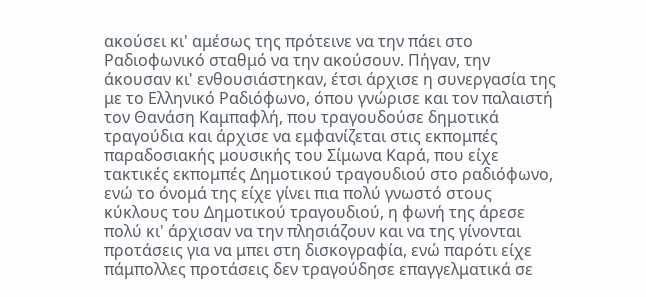ακούσει κι' αμέσως της πρότεινε να την πάει στο Ραδιοφωνικό σταθμό να την ακούσουν. Πήγαν, την άκουσαν κι' ενθουσιάστηκαν, έτσι άρχισε η συνεργασία της με το Ελληνικό Ραδιόφωνο, όπου γνώρισε και τον παλαιστή τον Θανάση Καμπαφλή, που τραγουδούσε δημοτικά τραγούδια και άρχισε να εμφανίζεται στις εκπομπές παραδοσιακής μουσικής του Σίμωνα Καρά, που είχε τακτικές εκπομπές Δημοτικού τραγουδιού στο ραδιόφωνο, ενώ το όνομά της είχε γίνει πια πολύ γνωστό στους κύκλους του Δημοτικού τραγουδιού, η φωνή της άρεσε πολύ κι' άρχισαν να την πλησιάζουν και να της γίνονται προτάσεις για να μπει στη δισκογραφία, ενώ παρότι είχε πάμπολλες προτάσεις δεν τραγούδησε επαγγελματικά σε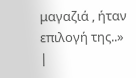μαγαζιά , ήταν επιλογή της..»
|